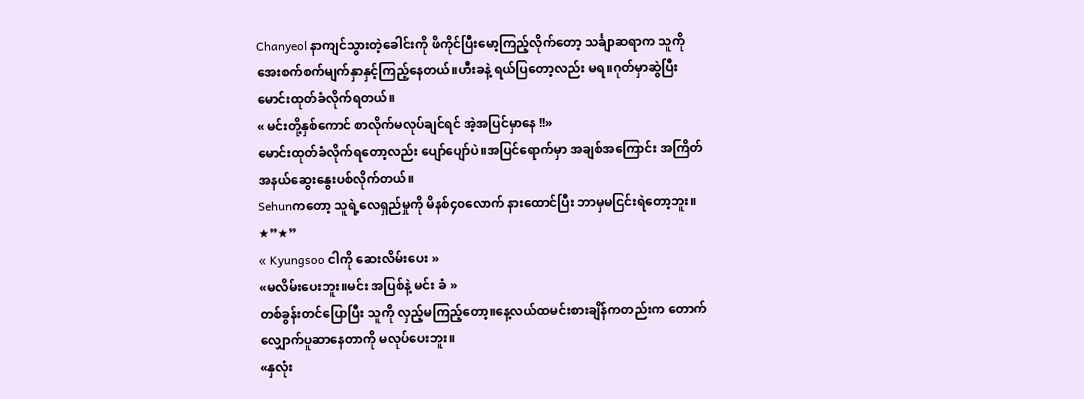Chanyeol နာကျင်သွားတဲ့ခေါင်းကို ဖိကိုင်ပြီးမော့ကြည့်လိုက်တော့ သင်္ချာဆရာက သူကို အေးစက်စက်မျက်နှာနှင့်ကြည့်နေတယ်။ဟီးခနဲ့ ရယ်ပြတော့လည်း မရ။ဂုတ်မှာဆွဲပြီး မောင်းထုတ်ခံလိုက်ရတယ်။
« မင်းတို့နှစ်ကောင် စာလိုက်မလုပ်ချင်ရင် အဲ့အပြင်မှာနေ !!»
မောင်းထုတ်ခံလိုက်ရတော့လည်း ပျော်ပျော်ပဲ။အပြင်ရောက်မှာ အချစ်အကြောင်း အကြိတ်အနယ်ဆွေးနွေးပစ်လိုက်တယ်။
Sehunကတော့ သူရဲ့လေရှည်မှုကို မိနစ်၄၀လောက် နားထောင်ပြီး ဘာမှမငြင်းရဲတော့ဘူး။
★”★”
« Kyungsoo ငါကို ဆေးလိမ်းပေး »
«မလိမ်းပေးဘူး။မင်း အပြစ်နဲ့ မင်း ခံ »
တစ်ခွန်းတင်ပြောပြီး သူကို လှည့်မကြည့်တော့။နေ့လယ်ထမင်းစားချိန်ကတည်းက တောက်လျှောက်ပူဆာနေတာကို မလုပ်ပေးဘူး။
«နှလုံး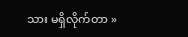သား မရှိလိုက်တာ »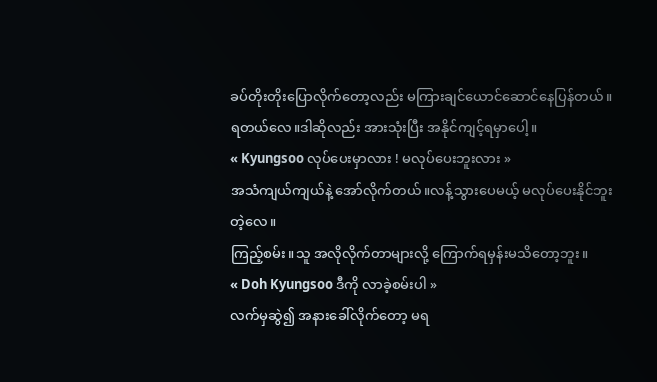ခပ်တိုးတိုးပြောလိုက်တော့လည်း မကြားချင်ယောင်ဆောင်နေပြန်တယ်။
ရတယ်လေ။ဒါဆိုလည်း အားသုံးပြီး အနိုင်ကျင့်ရမှာပေါ့။
« Kyungsoo လုပ်ပေးမှာလား ! မလုပ်ပေးဘူးလား »
အသံကျယ်ကျယ်နဲ့ အော်လိုက်တယ်။လန့်သွားပေမယ့် မလုပ်ပေးနိုင်ဘူးတဲ့လေ။
ကြည့်စမ်း။သူ အလိုလိုက်တာများလို့ ကြောက်ရမှန်းမသိတော့ဘူး။
« Doh Kyungsoo ဒီကို လာခဲ့စမ်းပါ »
လက်မှဆွဲ၍ အနားခေါ်လိုက်တော့ မရ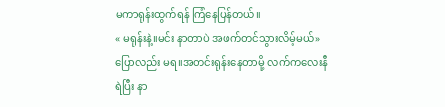မကာရုန်းထွက်ရန် ကြံနေပြန်တယ်။
« မရုန်းနဲ့။မင်း နာတာပဲ အဖက်တင်သွားလိမ့်မယ်»
ပြောလည်း မရ။အတင်းရုန်းနေတာမို့ လက်ကလေးနီရဲပြီး နာ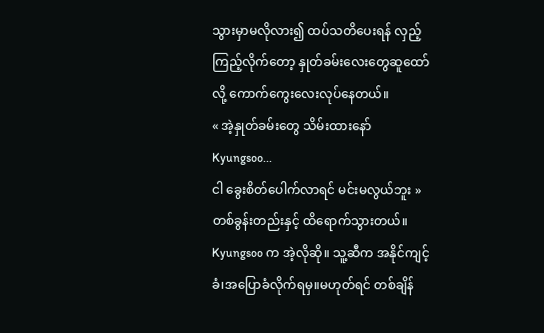သွားမှာမလိုလား၍ ထပ်သတိပေးရန် လှည့်ကြည့်လိုက်တော့ နှုတ်ခမ်းလေးတွေဆူထော်လို့ ကောက်ကွေးလေးလုပ်နေတယ်။
« အဲ့နှုတ်ခမ်းတွေ သိမ်းထားနော် Kyungsoo...
ငါ ခွေးစိတ်ပေါက်လာရင် မင်းမလွယ်ဘူး »တစ်ခွန်းတည်းနှင့် ထိရောက်သွားတယ်။ Kyungsoo က အဲ့လိုဆို။ သူ့ဆီက အနိုင်ကျင့်ခံ၊အပြောခံလိုက်ရမှ။မဟုတ်ရင် တစ်ချိန်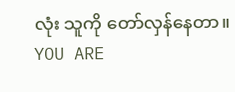လုံး သူကို တော်လှန်နေတာ။
YOU ARE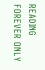READING
FOREVER ONLY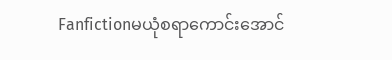Fanfictionမယုံစရာကောင်းအောင်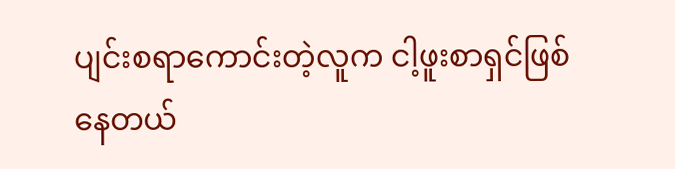ပျင်းစရာကောင်းတဲ့လူက ငါ့ဖူးစာရှင်ဖြစ်နေတယ်